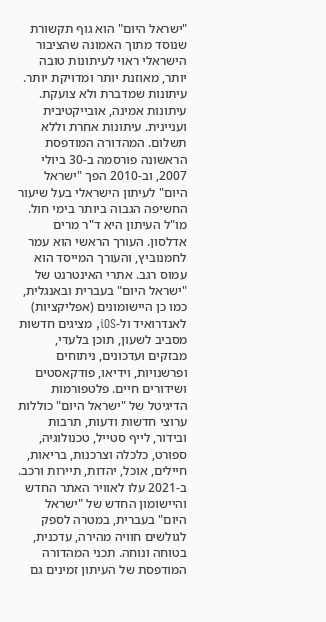"ישראל היום" הוא גוף תקשורת שנוסד מתוך האמונה שהציבור הישראלי ראוי לעיתונות טובה יותר, מאוזנת יותר ומדויקת יותר. עיתונות שמדברת ולא צועקת. עיתונות אמינה, אובייקטיבית ועניינית. עיתונות אחרת וללא תשלום. המהדורה המודפסת הראשונה פורסמה ב-30 ביולי 2007, וב-2010 הפך "ישראל היום" לעיתון הישראלי בעל שיעור החשיפה הגבוה ביותר בימי חול. מו"ל העיתון היא ד"ר מרים אדלסון. העורך הראשי הוא עמר לחמנוביץ, והעורך המייסד הוא עמוס רגב. אתרי האינטרנט של "ישראל היום" בעברית ובאנגלית, כמו כן היישומונים (אפליקציות) לאנדרואיד ול-iOS, מציגים חדשות מסביב לשעון, תוכן בלעדי, מבזקים ועדכונים, ניתוחים ופרשנויות, וידיאו, פודקאסטים ושידורים חיים. פלטפורמות הדיגיטל של "ישראל היום" כוללות ערוצי חדשות ודעות, תרבות ובידור, לייף סטייל, טכנולוגיה, ספורט, כלכלה וצרכנות, בריאות, חיילים, אוכל, יהדות, תיירות ורכב. ב-2021 עלו לאוויר האתר החדש והיישומון החדש של "ישראל היום" בעברית, במטרה לספק לגולשים חוויה מהירה, עדכנית, בטוחה ונוחה. תכני המהדורה המודפסת של העיתון זמינים גם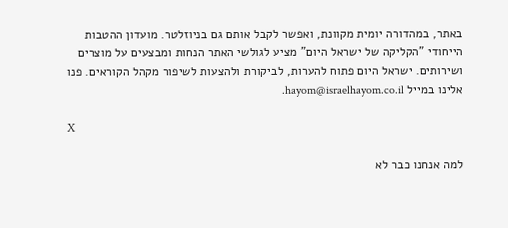באתר, במהדורה יומית מקוונת, ואפשר לקבל אותם גם בניוזלטר. מועדון ההטבות הייחודי "הקליקה של ישראל היום" מציע לגולשי האתר הנחות ומבצעים על מוצרים ושירותים. ישראל היום פתוח להערות, לביקורת ולהצעות לשיפור מקהל הקוראים. פנו אלינו במייל hayom@israelhayom.co.il.

X

למה אנחנו כבר לא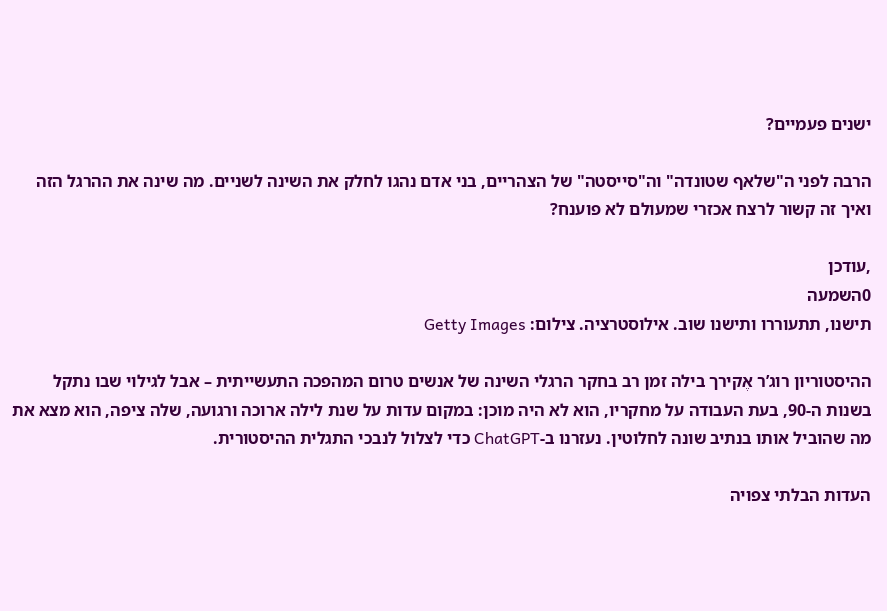ישנים פעמיים?

הרבה לפני ה"שלאף שטונדה" וה"סייסטה" של הצהריים, בני אדם נהגו לחלק את השינה לשניים. מה שינה את ההרגל הזה ואיך זה קשור לרצח אכזרי שמעולם לא פוענח?

,עודכן
0השמעה
תישנו, תתעוררו ותישנו שוב. אילוסטרציה. צילום: Getty Images

ההיסטוריון רוג’ר אֶקירך בילה זמן רב בחקר הרגלי השינה של אנשים טרום המהפכה התעשייתית – אבל לגילוי שבו נתקל בשנות ה-90, בעת העבודה על מחקריו, הוא לא היה מוכן: במקום עדות על שנת לילה ארוכה ורגועה, שלה ציפה, הוא מצא את מה שהוביל אותו בנתיב שונה לחלוטין. נעזרנו ב-ChatGPT כדי לצלול לנבכי התגלית ההיסטורית.

העדות הבלתי צפויה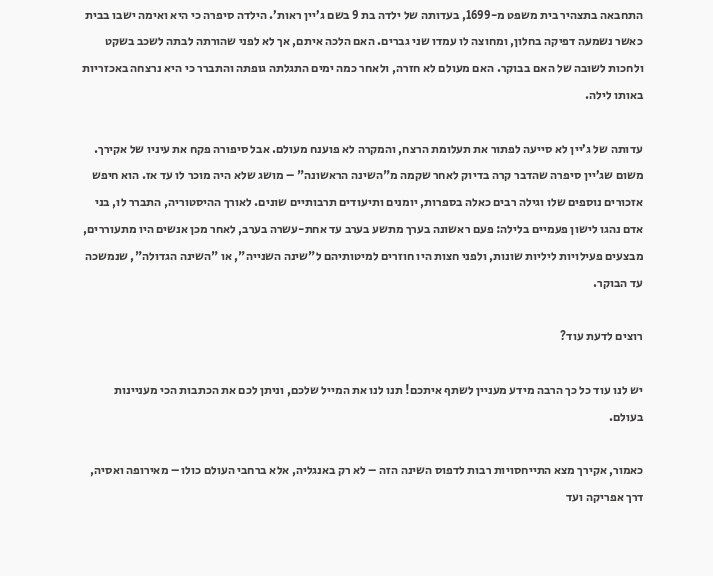התחבאה בתצהיר בית משפט מ-1699, בעדותה של ילדה בת 9 בשם ג’יין ראות’. הילדה סיפרה כי היא ואימה ישבו בבית כאשר נשמעה דפיקה בחלון, ומחוצה לו עמדו שני גברים. האם הלכה איתם, אך לא לפני שהורתה לבתה לשכב בשקט ולחכות לשובה של האם בבוקר. האם מעולם לא חזרה, ולאחר כמה ימים התגלתה גופתה והתברר כי היא נרצחה באכזריות באותו לילה.

עדותה של ג’יין לא סייעה לפתור את תעלומת הרצח, והמקרה לא פוענח מעולם. אבל סיפורה פקח את עיניו של אקירך. משום שג’יין סיפרה שהדבר קרה בדיוק לאחר שקמה מ"השינה הראשונה" – מושג שלא היה מוכר לו עד אז. הוא חיפש אזכורים נוספים שלו וגילה רבים כאלה בספרות, יומנים ותיעודים תרבותיים שונים. לאורך ההיסטוריה, התברר לו, בני אדם נהגו לישון פעמיים בלילה: פעם ראשונה בערך מתשע בערב עד אחת-עשרה בערב, לאחר מכן אנשים היו מתעוררים, מבצעים פעילויות ליליות שונות, ולפני חצות היו חוזרים למיטותיהם ל"שינה השנייה", או "השינה הגדולה", שנמשכה עד הבוקר.

רוצים לדעת עוד?

יש לנו עוד כל כך הרבה מידע מעניין לשתף איתכם! תנו לנו את המייל שלכם, וניתן לכם את הכתבות הכי מעניינות בעולם.

כאמור, אקירך מצא התייחסויות רבות לדפוס השינה הזה – לא רק באנגליה, אלא ברחבי העולם כולו – מאירופה ואסיה, דרך אפריקה ועד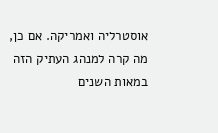אוסטרליה ואמריקה. אם כן, מה קרה למנהג העתיק הזה במאות השנים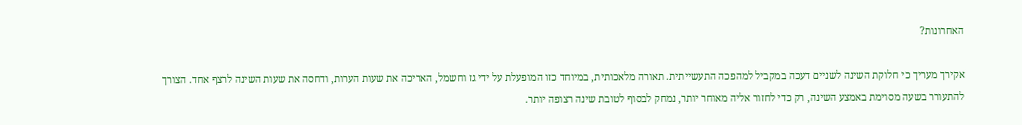האחרונות?

אקירך מעריך כי חלוקת השינה לשניים דעכה במקביל למהפכה התעשייתית. תאורה מלאכותית, במיוחד כזו המופעלת על ידי גז וחשמל, האריכה את שעות הערות, ודחסה את שעות השינה לרצף אחד. הצורך להתעורר בשעה מסוימת באמצע השינה, רק כדי לחזור אליה מאוחר יותר, נמחק לבסוף לטובת שינה רצופה יותר.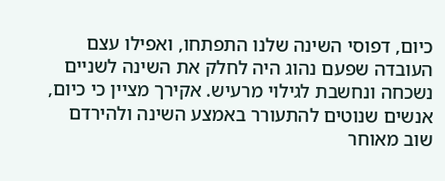כיום, דפוסי השינה שלנו התפתחו, ואפילו עצם העובדה שפעם נהוג היה לחלק את השינה לשניים נשכחה ונחשבת לגילוי מרעיש. אקירך מציין כי כיום, אנשים שנוטים להתעורר באמצע השינה ולהירדם שוב מאוחר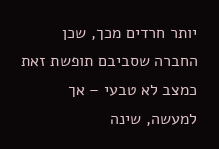יותר חרדים מכך, שכן החברה שסביבם תופשת זאת כמצב לא טבעי – אך למעשה, שינה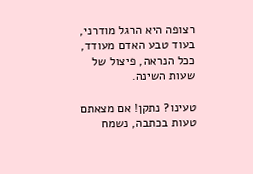רצופה היא הרגל מודרני, בעוד טבע האדם מעודד, ככל הנראה, פיצול של שעות השינה.

טעינו? נתקן! אם מצאתם טעות בכתבה, נשמח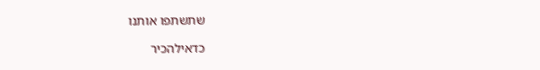שתשתפו אותנו

כדאילהכיר